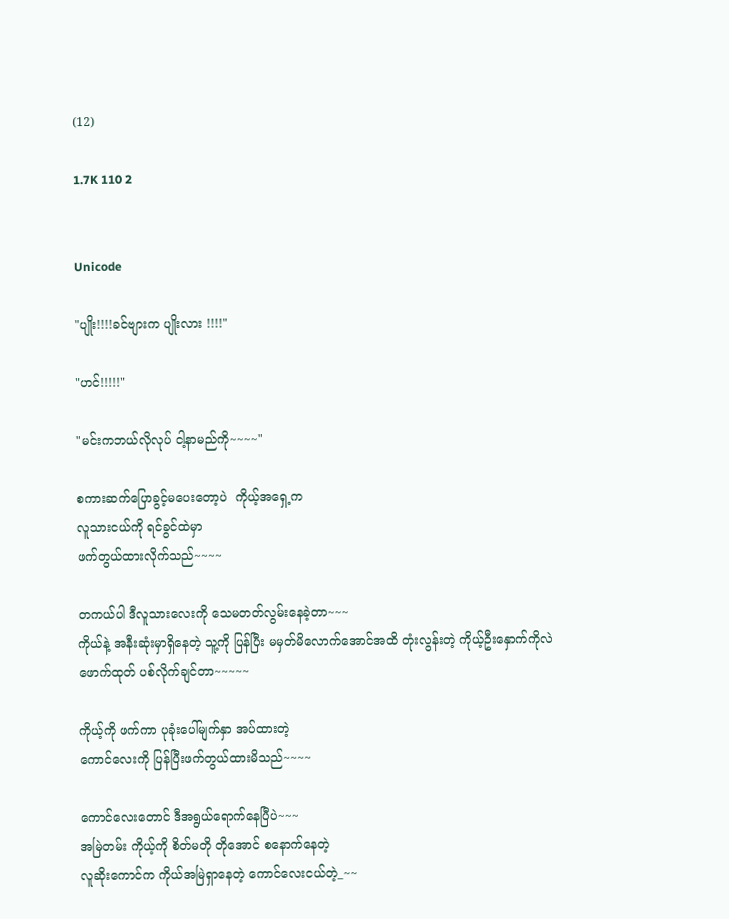(12)

1.7K 110 2


Unicode

"ပျိုး!!!!ခင်ဗျားက ပျိုးလား !!!!"

"ဟင်!!!!!"

"မင်းကဘယ်လိုလုပ် ငါ့နာမည်ကို~~~~"

စကားဆက်ပြောခွင့်မပေးတော့ပဲ  ကိုယ့်အရှေ့က
လူသားငယ်ကို ရင်ခွင်ထဲမှာ
ဖက်တွယ်ထားလိုက်သည်~~~~

တကယ်ပါ ဒီလူသားလေးကို သေမတတ်လွမ်းနေခဲ့တာ~~~
ကိုယ်နဲ့ အနီးဆုံးမှာရှိနေတဲ့ သူ့ကို ပြန်ပြီး မမှတ်မိလောက်အောင်အထိ တုံးလွန်းတဲ့ ကိုယ့်ဦးနှောက်ကိုလဲ
ဖောက်ထုတ် ပစ်လိုက်ချင်တာ~~~~~

ကိုယ့်ကို ဖက်ကာ ပုခုံးပေါ်မျက်နှာ အပ်ထားတဲ့
ကောင်လေးကို ပြန်ပြီးဖက်တွယ်ထားမိသည်~~~~

ကောင်လေးတောင် ဒီအရွယ်ရောက်နေပြီပဲ~~~
အမြဲတမ်း ကိုယ့်ကို စိတ်မတို တိုအောင် စနောက်နေတဲ့
လူဆိုးကောင်က ကိုယ်အမြဲရှာနေတဲ့ ကောင်လေးငယ်တဲ့_~~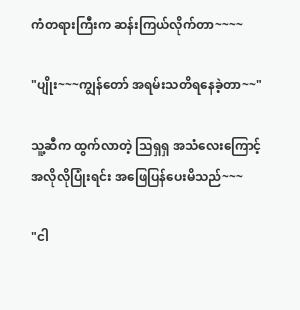ကံတရားကြီးက ဆန်းကြယ်လိုက်တာ~~~~

"ပျိုး~~~ကျွန်တော် အရမ်းသတိရနေခဲ့တာ~~"

သူ့ဆီက ထွက်လာတဲ့ သြရှရှ အသံလေးကြောင့်
အလိုလိုပြုံးရင်း အဖြေပြန်ပေးမိသည်~~~

"ငါ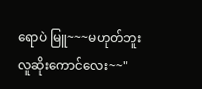ရောပဲ မြူ~~~မဟုတ်ဘူး လူဆိုးကောင်လေး~~"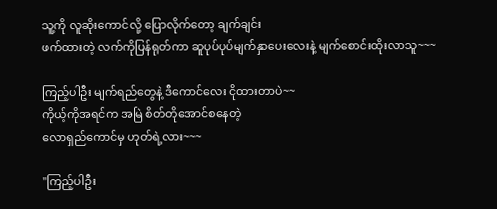သူ့ကို လူဆိုးကောင်လို့ ပြောလိုက်တော့ ချက်ချင်း
ဖက်ထားတဲ့ လက်ကိုပြန်ရုတ်ကာ ဆူပုပ်ပုပ်မျက်နှာပေးလေးနဲ့ မျက်စောင်းထိုးလာသူ~~~

ကြည့်ပါဦး မျက်ရည်တွေနဲ့ ဒီကောင်လေး ငိုထားတာပဲ~~
ကိုယ့်ကိုအရင်က အမြဲ စိတ်တိုအောင်စနေတဲ့
လောရှည်ကောင်မှ ဟုတ်ရဲ့လား~~~

"ကြည့်ပါဦး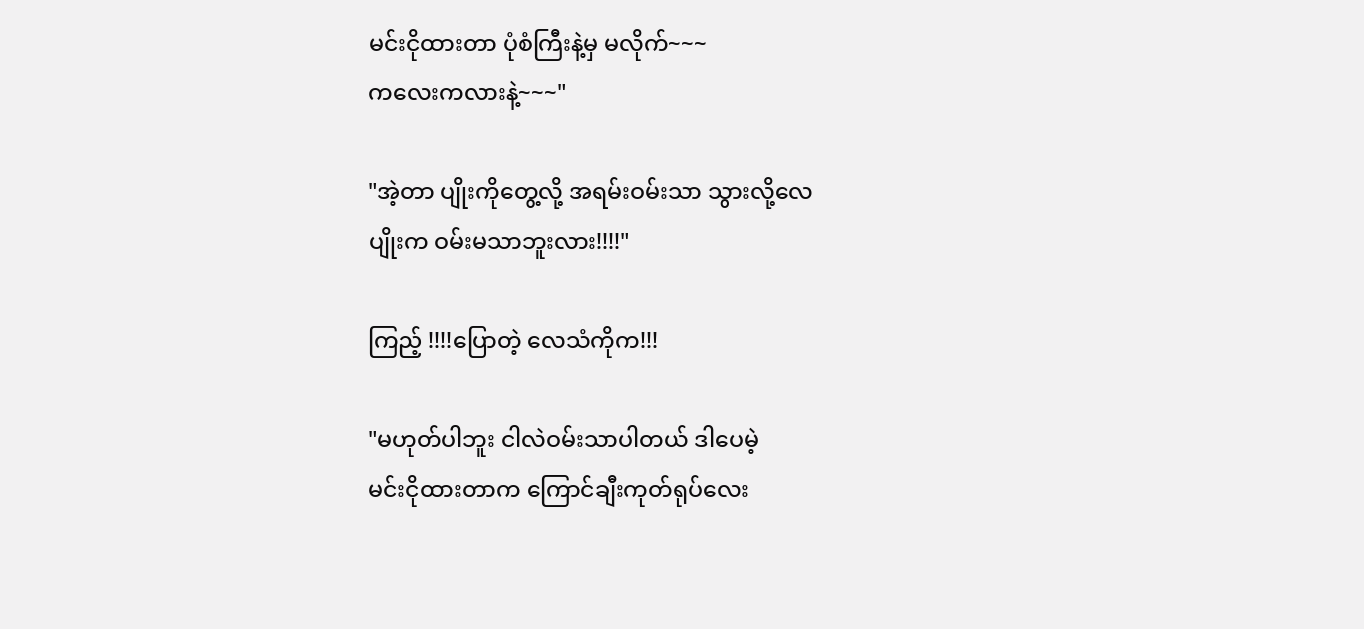မင်းငိုထားတာ ပုံစံကြီးနဲ့မှ မလိုက်~~~
ကလေးကလားနဲ့~~~"

"အဲ့တာ ပျိုးကိုတွေ့လို့ အရမ်းဝမ်းသာ သွားလို့လေ
ပျိုးက ဝမ်းမသာဘူးလား!!!!"

ကြည့် !!!!ပြောတဲ့ လေသံကိုက!!!

"မဟုတ်ပါဘူး ငါလဲဝမ်းသာပါတယ် ဒါပေမဲ့
မင်းငိုထားတာက ကြောင်ချီးကုတ်ရုပ်လေး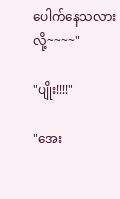ပေါက်နေသလားလို့~~~~"

"ပျိုး!!!!"

"အေး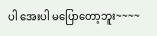ပါ အေးပါ မပြောတော့ဘူး~~~~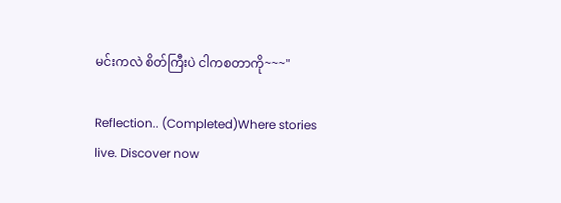မင်းကလဲ စိတ်ကြီးပဲ ငါကစတာကို~~~"

Reflection.. (Completed)Where stories live. Discover now